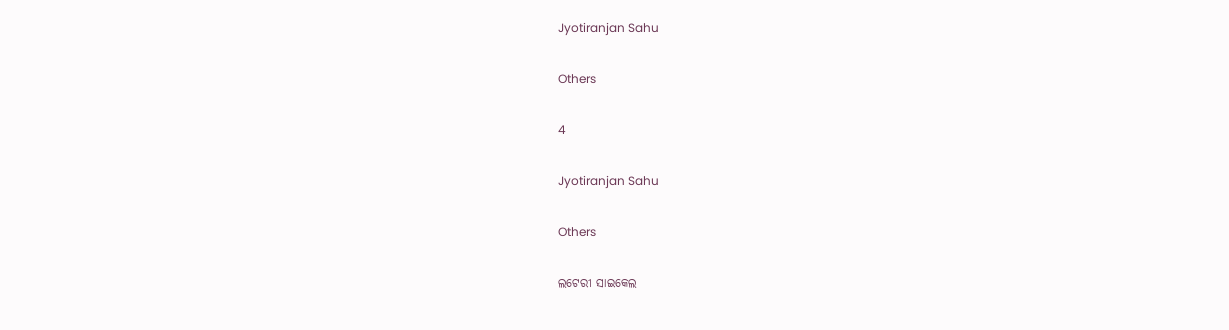Jyotiranjan Sahu

Others

4

Jyotiranjan Sahu

Others

ଲଟେରୀ ସାଇକେଲ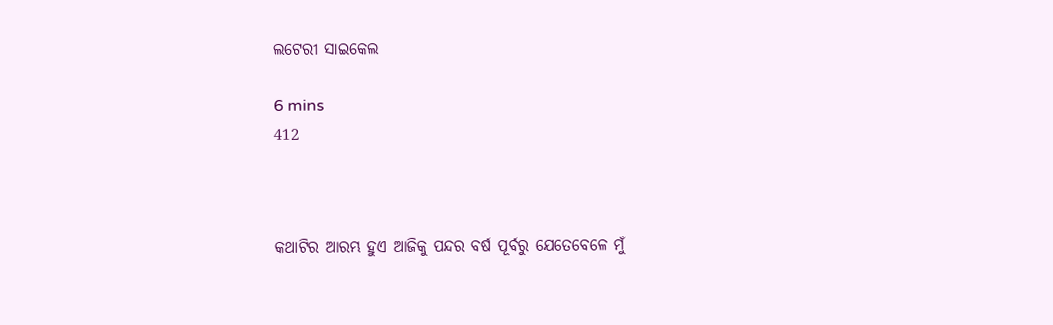ଲଟେରୀ ସାଇକେଲ

6 mins
412



କଥାଟିର ଆରମ୍ଭ ହୁଏ ଆଜିକୁ ପନ୍ଦର ବର୍ଷ ପୂର୍ବରୁ ଯେତେବେଳେ ମୁଁ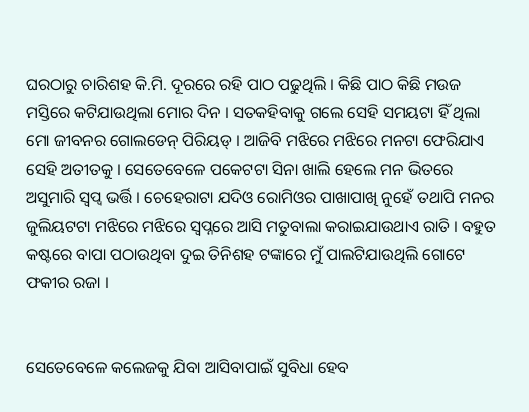ଘରଠାରୁ ଚାରିଶହ କି.ମି. ଦୂରରେ ରହି ପାଠ ପଢୁଥିଲି । କିଛି ପାଠ କିଛି ମଉଜ ମସ୍ତିରେ କଟିଯାଉଥିଲା ମୋର ଦିନ । ସତକହିବାକୁ ଗଲେ ସେହି ସମୟଟା ହିଁ ଥିଲା ମୋ ଜୀବନର ଗୋଲଡେନ୍ ପିରିୟଡ୍ । ଆଜିବି ମଝିରେ ମଝିରେ ମନଟା ଫେରିଯାଏ ସେହି ଅତୀତକୁ । ସେତେବେଳେ ପକେଟଟା ସିନା ଖାଲି ହେଲେ ମନ ଭିତରେ ଅସୁମାରି ସ୍ବପ୍ବ ଭର୍ତ୍ତି । ଚେହେରାଟା ଯଦିଓ ରୋମିଓର ପାଖାପାଖି ନୁହେଁ ତଥାପି ମନର ଜୁଲିୟଟଟା ମଝିରେ ମଝିରେ ସ୍ବପ୍ନରେ ଆସି ମତୁବାଲା କରାଇଯାଉଥାଏ ରାତି । ବହୁତ କଷ୍ଟରେ ବାପା ପଠାଉଥିବା ଦୁଇ ତିନିଶହ ଟଙ୍କାରେ ମୁଁ ପାଲଟିଯାଉଥିଲି ଗୋଟେ ଫକୀର ରଜା ।


ସେତେବେଳେ କଲେଜକୁ ଯିବା ଆସିବାପାଇଁ ସୁବିଧା ହେବ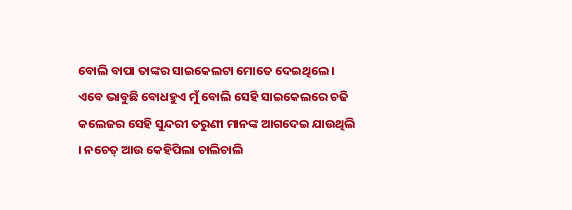ବୋଲି ବାପା ତାଙ୍କର ସାଇକେଲଟା ମୋତେ ଦେଇଥିଲେ । ଏବେ ଭାବୁଛି ବୋଧହୁଏ ମୁଁ ବୋଲି ସେହି ସାଇକେଲରେ ଚଢି କଲେଜର ସେହି ସୁନ୍ଦରୀ ତରୁଣୀ ମାନଙ୍କ ଆଗଦେଇ ଯାଉଥିଲି । ନଚେତ୍ ଆଉ କେହିପିଲା ଚାଲିଚାଲି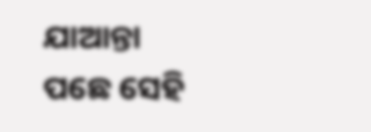ଯାଆନ୍ତା ପଛେ ସେହି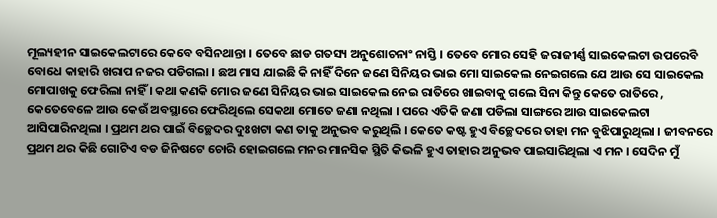ମୂଲ୍ୟହୀନ ସାଇକେଲଟାରେ କେବେ ବସିନଥାନ୍ତା । ତେବେ ଛାଡ ଗତସ୍ୟ ଅନୁଶୋଚନାଂ ନାସ୍ତି । ତେବେ ମୋର ସେହି ଜରାଜୀର୍ଣ୍ଣ ସାଇକେଲଟା ଉପରେବି ବୋଧେ କାହାରି ଖରାପ ନଜର ପଡିଗଲା । ଛଅ ମାସ ଯାଇଛି କି ନାହିଁ ଦିନେ ଜଣେ ସିନିୟର ଭାଇ ମୋ ସାଇକେଲ ନେଇଗଲେ ଯେ ଆଉ ସେ ସାଇକେଲ ମୋପାଖକୁ ଫେରିଲା ନାହିଁ । କଥା କଣକି ମୋର ଜଣେ ସିନିୟର ଭାଇ ସାଇକେଲ ନେଇ ରାତିରେ ଖାଇବାକୁ ଗଲେ ସିନା କିନ୍ତୁ କେତେ ରାତିରେ , କେତେବେଳେ ଆଉ କେଉଁ ଅବସ୍ଥାରେ ଫେରିଥିଲେ ସେକଥା ମୋତେ ଜଣା ନଥିଲା । ପରେ ଏତିକି ଜଣା ପଡିଲା ସାଙ୍ଗରେ ଆଉ ସାଇକେଲଟା ଆସିପାରିନଥିଲା । ପ୍ରଥମ ଥର ପାଇଁ ବିଚ୍ଛେଦର ଦୁଃଖଟା କଣ ତାକୁ ଅନୁଭବ କରୁଥିଲି । କେତେ କଷ୍ଟ ହୁଏ ବିଚ୍ଛେଦରେ ତାହା ମନ ବୁଝିପାରୁଥିଲା । ଜୀବନରେ ପ୍ରଥମ ଥର କିଛି ଗୋଟିଏ ବଡ ଜିନିଷଟେ ଚୋରି ହୋଇଗଲେ ମନର ମାନସିକ ସ୍ଥିତି କିଭଳି ହୁଏ ତାହାର ଅନୁଭବ ପାଇସାରିଥିଲା ଏ ମନ । ସେଦିନ ମୁଁ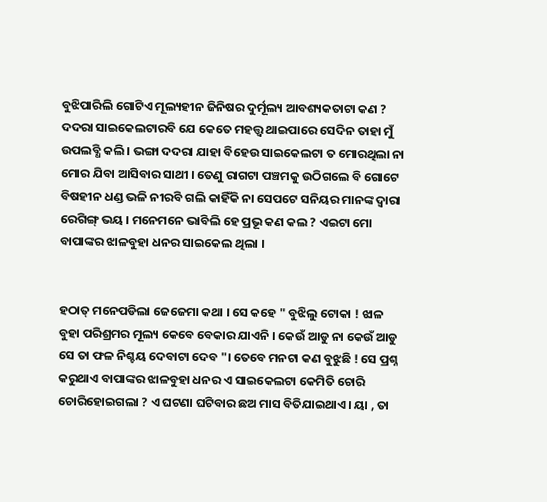ବୁଝିପାରିଲି ଗୋଟିଏ ମୂଲ୍ୟହୀନ ଜିନିଷର ଦୁର୍ମୂଲ୍ୟ ଆବଶ୍ୟକତାଟା କଣ ? ଦଦରା ସାଇକେଲଟାରବି ଯେ କେତେ ମହତ୍ତ୍ବ ଥାଇପାରେ ସେଦିନ ତାହା ମୁଁ ଉପଲବ୍ଧି କଲି । ଭଙ୍ଗା ଦଦରା ଯାହା ବିହେଉ ସାଇକେଲଟା ତ ମୋରଥିଲା ନା ମୋର ଯିବା ଆସିବାର ସାଥୀ । ତେଣୁ ରାଗଟା ପଞ୍ଚମକୁ ଉଠିଗଲେ ବି ଗୋଟେ ବିଷହୀନ ଧଣ୍ଡ ଭଳି ନୀରବି ଗଲି କାହିଁକି ନା ସେପଟେ ସନିୟର ମାନଙ୍କ ଦ୍ବାରା ରେଗିଙ୍ଗ୍ ଭୟ । ମନେମନେ ଭାବିଲି ହେ ପ୍ରଭୂ କଣ କଲ ? ଏଇଟା ମୋ ବାପାଙ୍କର ଝାଳବୁହା ଧନର ସାଇକେଲ ଥିଲା ।


ହଠାତ୍ ମନେପଡିଲା ଜେଜେମା କଥା । ସେ କହେ " ବୁଝିଲୁ ଟୋକା ! ଝାଳ ବୁହା ପରିଶ୍ରମର ମୂଲ୍ୟ କେବେ ବେକାର ଯାଏନି । କେଉଁ ଆଡୁ ନା କେଉଁ ଆଡୁ ସେ ତା ଫଳ ନିଶ୍ଚୟ ଦେବାଟା ଦେବ "। ତେବେ ମନଟା କଣ ବୁଝୁଛି ! ସେ ପ୍ରଶ୍ନ କରୁଥାଏ ବାପାଙ୍କର ଝାଳବୁହା ଧନର ଏ ସାଇକେଲଟା କେମିତି ଚୋରି ଚୋରିହୋଇଗଲା ? ଏ ଘଟଣା ଘଟିବାର ଛଅ ମାସ ବିତିଯାଇଥାଏ । ୟା , ତା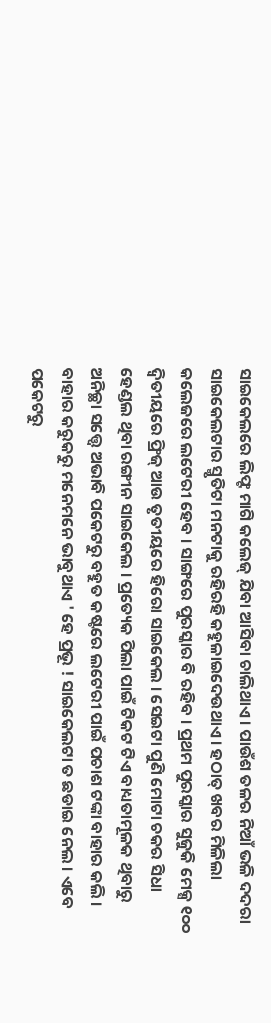ସାଇକେଲରେ ଲିଫ୍ଟ ମାଗି କଲେଜ୍ ଯିବା ଆସିବା ଚାଲିଥାଏ । ପାଉଁଶ ତଳର ନିଆଁ ଭଳି ଦଦରା ସାଇକେଲଟାର ସ୍ମୃତିଟା ମନଟାକୁ ରହିରହି କହୁଳାଇଦେଉଥାଏ । ହଠାତ୍ ଖବର ମିଳିଲା କଲେଜରେ ଲଟେରୀ ହେବ । ସାଙ୍ଗରେ ପୁରସ୍କାର ବି ରହିବ । ପ୍ରଥମ ପୁରସ୍କାର ସୁଜୁକି ମେକ୍ସ ୧୦୦ ଦ୍ବିତୀୟରେ ଫ୍ରିଜ୍ ଆଉ ତୃତୀୟରେ ହିରୋ ସାଇକେଲ । ସେଇଟା ପୁଣି ମୋଟା ଚକର ସିଧା ହେଣ୍ଡଲ ଥିବା ରଙ୍ଗୀନ ସାଇକେଲ । ପ୍ରତ୍ୟେକ ପିଲା ପାଇଁ ଟିକଟ ଟିଏ ବାଧ୍ୟତାମୂଳକ ଥିବାରୁ ଅନିଚ୍ଛା ସତ୍ତ୍ବେ ଅଭାବି ପକେଟରୁ ବହୁତ କଷ୍ଟରେ ଲଟେରୀ ପାଇଁ ପଚାଶ ଟଙ୍କା ବାହାର କଲି । ବାହାର କରୁକରୁ ମନେମନେ ଭାବୁଥାଏ ' ହେ ପ୍ରଭୂ ! ସାଇକେଲଟା ତ ଛଡାଇ ନେଲ । ଏବେ ପକେଟରୁ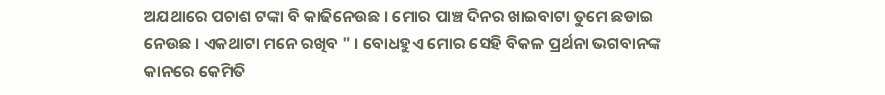ଅଯଥାରେ ପଚାଶ ଟଙ୍କା ବି କାଢିନେଉଛ । ମୋର ପାଞ୍ଚ ଦିନର ଖାଇବାଟା ତୁମେ ଛଡାଇ ନେଉଛ । ଏକଥାଟା ମନେ ରଖିବ " । ବୋଧହୁଏ ମୋର ସେହି ବିକଳ ପ୍ରର୍ଥନା ଭଗବାନଙ୍କ କାନରେ କେମିତି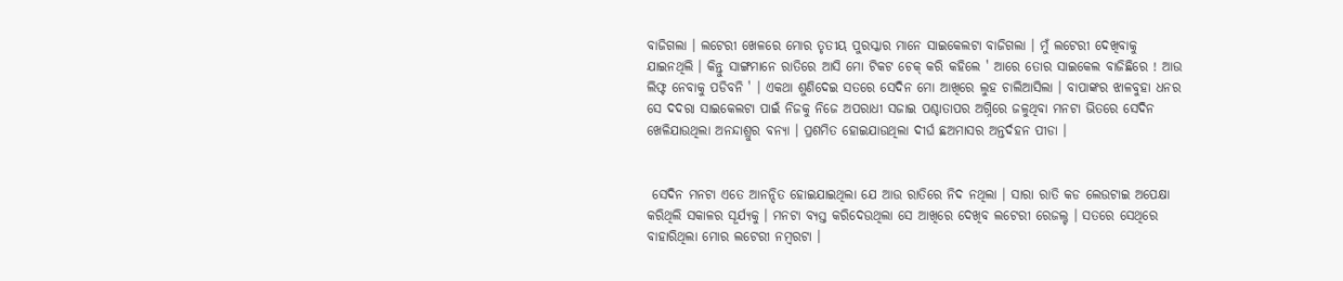ବାଜିଗଲା । ଲଟେରୀ ଖେଳରେ ମୋର ତୃତୀୟ ପୁରସ୍କାର ମାନେ ସାଇକେଲଟା ବାଜିଗଲା । ମୁଁ ଲଟେରୀ ଦେଖିବାକୁ ଯାଇନଥିଲି । କିନ୍ତୁ ସାଙ୍ଗମାନେ ରାତିରେ ଆସି ମୋ ଟିକଟ ଚେକ୍ କରି କହିଲେ ' ଆରେ ତୋର ସାଇକେଲ ବାଜିଛିରେ ! ଆଉ ଲିଫ୍ଟ ନେବାକୁ ପଡିବନି ' । ଏକଥା ଶୁଣିଦେଇ ସତରେ ସେଦିନ ମୋ ଆଖିରେ ଲୁହ ଚାଲିଆସିଲା । ବାପାଙ୍କର ଝାଳବୁହା ଧନର ସେ ଦଦର‍ା ସାଇକେଲଟା ପାଇଁ ନିଜକୁ ନିଜେ ଅପରାଧୀ ସଜାଇ ପଶ୍ଚାତାପର ଅଗ୍ନିରେ ଜଳୁଥିବା ମନଟା ଭିତରେ ସେଦିନ ଖେଳିଯାଉଥିଲା ଅନନ୍ଦାଶ୍ରୁର ବନ୍ୟା । ପ୍ରଶମିତ ହୋଇଯାଉଥିଲା ଦୀର୍ଘ ଛଅମାସର ଅନ୍ତର୍ଦହନ ପୀଡା ।


 ସେଦିନ ମନଟା ଏତେ ଆନନ୍ଦିତ ହୋଇଯାଇଥିଲା ଯେ ଆଉ ରାତିରେ ନିଦ ନଥିଲା । ସାରା ରାତି କଡ ଲେଉଟାଇ ଅପେକ୍ଷା କରିଥିଲି ସକାଳର ସୂର୍ଯ୍ୟକୁ । ମନଟା ବ୍ୟସ୍ତ କରିଦେଉଥିଲା ସେ ଆଖିରେ ଦେଖିବ ଲଟେରୀ ରେଜଲ୍ଟ । ସତରେ ସେଥିରେ ବାହାରିଥିଲା ମୋର ଲଟେରୀ ନମ୍ବରଟା ।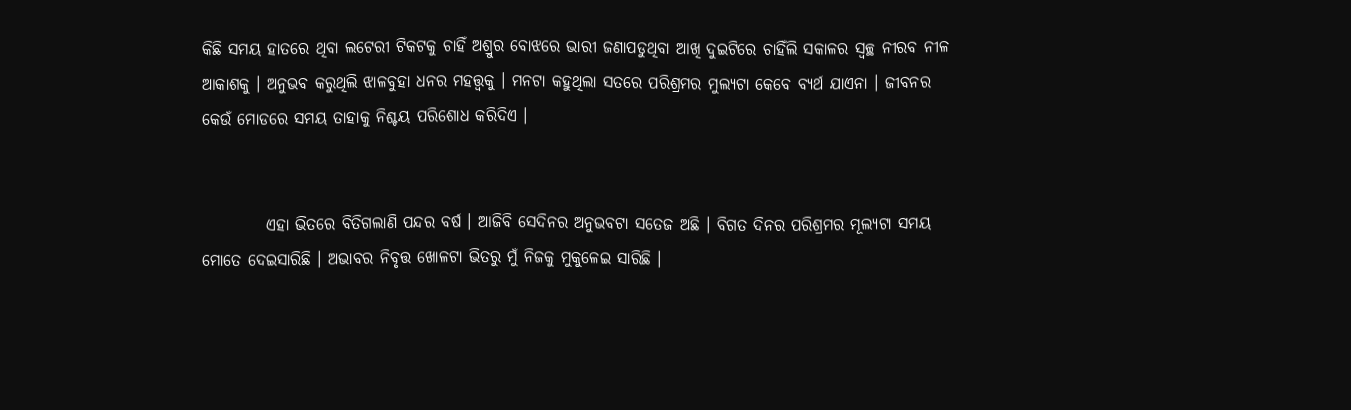କିଛି ସମୟ ହାତରେ ଥିବା ଲଟେରୀ ଟିକଟକୁ ଚାହିଁ ଅଶ୍ରୁର ବୋଝରେ ଭାରୀ ଜଣାପଡୁଥିବା ଆଖି ଦୁଇଟିରେ ଚାହିଁଲି ସକାଳର ସ୍ବଚ୍ଛ ନୀରବ ନୀଳ ଆକାଶକୁ । ଅନୁଭବ କରୁଥିଲି ଝାଳବୁହା ଧନର ମହତ୍ତ୍ବକୁ । ମନଟା କହୁଥିଲା ସତରେ ପରିଶ୍ରମର ମୁଲ୍ୟଟା କେବେ ବ୍ୟର୍ଥ ଯାଏନା । ଜୀବନର କେଉଁ ମୋଡରେ ସମୟ ତାହାକୁ ନିଶ୍ଚୟ ପରିଶୋଧ କରିଦିଏ ।


          ଏହା ଭିତରେ ବିତିଗଲାଣି ପନ୍ଦର ବର୍ଷ । ଆଜିବି ସେଦିନର ଅନୁଭବଟା ସତେଜ ଅଛି । ବିଗତ ଦିନର ପରିଶ୍ରମର ମୂଲ୍ୟଟା ସମୟ ମୋତେ ଦେଇସାରିଛି । ଅଭାବର ନିବୃତ୍ତ ଖୋଳଟା ଭିତରୁ ମୁଁ ନିଜକୁ ମୁକୁଳେଇ ସାରିଛି ।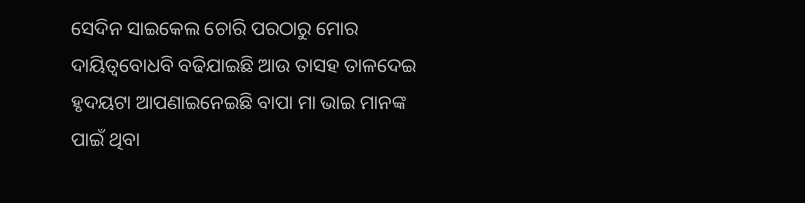ସେଦିନ ସାଇକେଲ ଚୋରି ପରଠାରୁ ମୋର ଦାୟିତ୍ବବୋଧବି ବଢିଯାଇଛି ଆଉ ତାସହ ତାଳଦେଇ ହୃଦୟଟା ଆପଣାଇନେଇଛି ବାପା ମା ଭାଇ ମାନଙ୍କ ପାଇଁ ଥିବା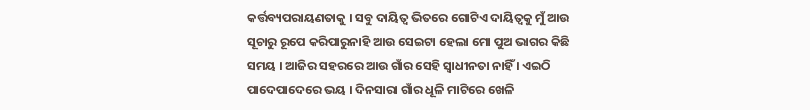କର୍ତ୍ତବ୍ୟପରାୟଣତାକୁ । ସବୁ ଦାୟିତ୍ବ ଭିତରେ ଗୋଟିଏ ଦାୟିତ୍ବକୁ ମୁଁ ଆଉ ସୂଚାରୁ ରୂପେ କରିପାରୁନାହି ଆଉ ସେଇଟା ହେଲା ମୋ ପୁଅ ଭାଗର କିଛି ସମୟ । ଆଜିର ସହରରେ ଆଉ ଗାଁର ସେହି ସ୍ବାଧୀନତା ନାହିଁ । ଏଇଠି ପାଦେପାଦେରେ ଭୟ । ଦିନସାରା ଗାଁର ଧୂଳି ମାଟିରେ ଖେଳି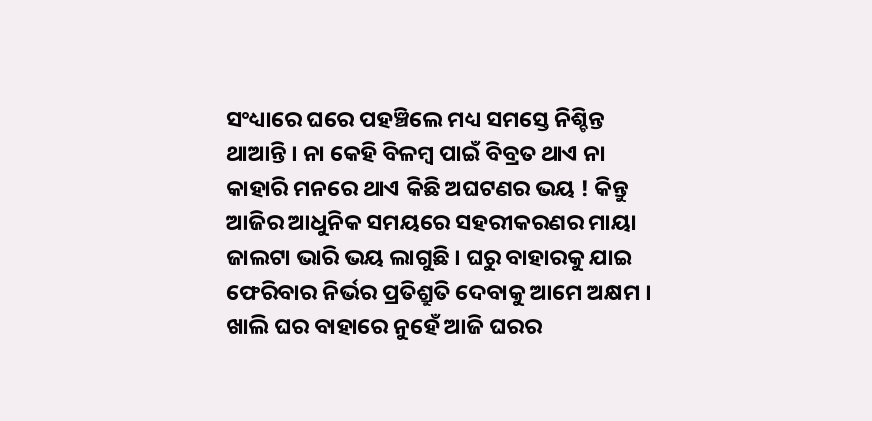ସଂଧ୍ୟାରେ ଘରେ ପହଞ୍ଚିଲେ ମଧ୍ୟ ସମସ୍ତେ ନିଶ୍ଚିନ୍ତ ଥାଆନ୍ତି । ନା କେହି ବିଳମ୍ବ ପାଇଁ ବିବ୍ରତ ଥାଏ ନା କାହାରି ମନରେ ଥାଏ କିଛି ଅଘଟଣର ଭୟ ! କିନ୍ତୁ ଆଜିର ଆଧୁନିକ ସମୟରେ ସହରୀକରଣର ମାୟା ଜାଲଟା ଭାରି ଭୟ ଲାଗୁଛି । ଘରୁ ବାହାରକୁ ଯାଇ ଫେରିବାର ନିର୍ଭର ପ୍ରତିଶ୍ରୁତି ଦେବାକୁ ଆମେ ଅକ୍ଷମ । ଖାଲି ଘର ବାହାରେ ନୁହେଁ ଆଜି ଘରର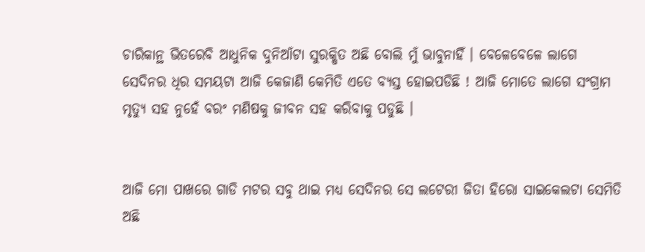ଚାରିକାନ୍ଥ ଭିତରେବି ଆଧୁନିକ ଦୁନିଆଁଟା ସୁରକ୍ଷିତ ଅଛି ବୋଲି ମୁଁ ଭାବୁନାହିଁ । ବେଳେବେଳେ ଲାଗେ ସେଦିନର ଧିର ସମୟଟା ଆଜି କେଜାଣି କେମିତି ଏତେ ବ୍ୟସ୍ତ ହୋଇପଡିଛି ! ଆଜି ମୋତେ ଲାଗେ ସଂଗ୍ରାମ ମୃତ୍ୟୁ ସହ ନୁହେଁ ବରଂ ମଣିଷକୁ ଜୀବନ ସହ କରିବାକୁ ପଡୁଛି ।


ଆଜି ମୋ ପାଖରେ ଗାଡି ମଟର ସବୁ ଥାଇ ମଧ୍ୟ ସେଦିନର ସେ ଲଟେରୀ ଜିତା ହିରୋ ସାଇକେଲଟା ସେମିତି ଅଛି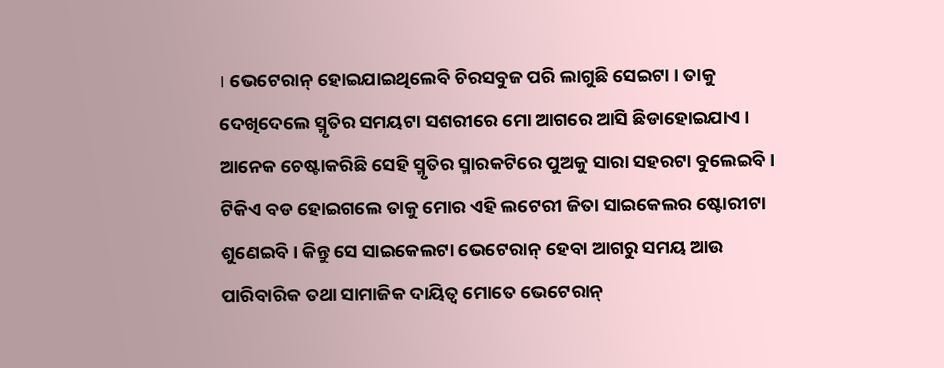। ଭେଟେରାନ୍ ହୋଇଯାଇଥିଲେବି ଚିରସବୁଜ ପରି ଲାଗୁଛି ସେଇଟା । ତାକୁ ଦେଖିଦେଲେ ସ୍ମୃତିର ସମୟଟା ସଶରୀରେ ମୋ ଆଗରେ ଆସି ଛିଡାହୋଇଯାଏ । ଆନେକ ଚେଷ୍ଟାକରିଛି ସେହି ସ୍ମୃତିର ସ୍ମାରକଟିରେ ପୁଅକୁ ସାରା ସହରଟା ବୁଲେଇବି । ଟିକିଏ ବଡ ହୋଇଗଲେ ତାକୁ ମୋର ଏହି ଲଟେରୀ ଜିତା ସାଇକେଲର ଷ୍ଟୋରୀଟା ଶୁଣେଇବି । କିନ୍ତୁ ସେ ସାଇକେଲଟା ଭେଟେରାନ୍ ହେବା ଆଗରୁ ସମୟ ଆଉ ପାରିବାରିକ ତଥା ସାମାଜିକ ଦାୟିତ୍ବ ମୋତେ ଭେଟେରାନ୍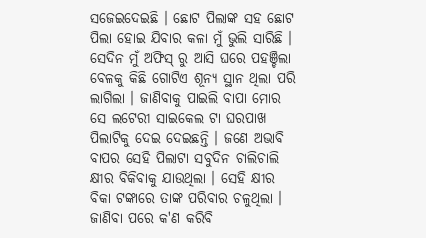ସଜେଇଦେଇଛି । ଛୋଟ ପିଲାଙ୍କ ସହ ଛୋଟ ପିଲା ହୋଇ ଯିବାର କଳା ମୁଁ ଭୁଲି ସାରିଛି । ସେଦିନ ମୁଁ ଅଫିସ୍ ରୁ ଆସି ଘରେ ପହଞ୍ଚିଲା ବେଳକୁ କିଛି ଗୋଟିଏ ଶୂନ୍ୟ ସ୍ଥାନ ଥିଲା ପରି ଲାଗିଲା । ଜାଣିବାକୁ ପାଇଲି ବାପା ମୋର ସେ ଲଟେରୀ ସାଇକେଲ ଟା ଘରପାଖ ପିଲାଟିକୁ ଦେଇ ଦେଇଛନ୍ତି । ଜଣେ ଅଭାବି ବାପର ସେହି ପିଲାଟା ସବୁଦିନ ଚାଲିଚାଲି କ୍ଷୀର ବିକିବାକୁ ଯାଉଥିଲା । ସେହି କ୍ଷୀର ବିକା ଟଙ୍କାରେ ତାଙ୍କ ପରିବାର ଚଳୁଥିଲା । ଜାଣିବା ପରେ କ'ଣ କରିବି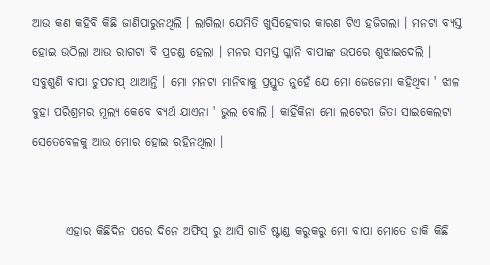ଆଉ କଣ କହିବି କିଛି ଜାଣିପାରୁନଥିଲି । ଲାଗିଲା ଯେମିତି ଖୁସିହେବାର କାରଣ ଟିଏ ହଜିଗଲା । ମନଟା ବ୍ୟସ୍ତ ହୋଇ ଉଠିଲା ଆଉ ରାଗଟା ବି ପ୍ରଚଣ୍ଡ ହେଲା । ମନର ସମସ୍ତ ଗ୍ଳାନି ବାପାଙ୍କ ଉପରେ ଶୁଝାଇଦେଲି । ସବୁଶୁଣି ବାପା ଚୁପଚାପ୍ ଥାଆନ୍ତି । ମୋ ମନଟା ମାନିବାକୁ ପ୍ରସ୍ତୁତ ନୁହେଁ ଯେ ମୋ ଜେଜେମା କହିଥିବା ' ଝାଳ ବୁହା ପରିଶ୍ରମର ମୂଲ୍ୟ କେବେ ବ୍ୟର୍ଥ ଯାଏନା ' ଭୁଲ ବୋଲି । କାହିଁକିନା ମୋ ଲଟେରୀ ଜିତା ସାଇକେଲଟା ସେତେବେଳକୁ ଆଉ ମୋର ହୋଇ ରହିନଥିଲା ।


       ଏହାର କିଛିଦିନ ପରେ ଦିନେ ଅଫିସ୍ ରୁ ଆସି ଗାଡି ଷ୍ଟାଣ୍ଡ କରୁକରୁ ମୋ ବାପା ମୋତେ ଡାକି କିଛି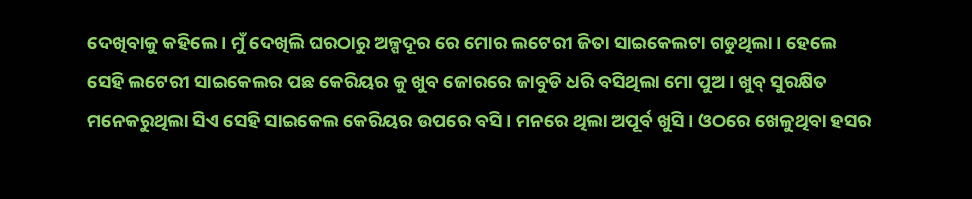ଦେଖିବାକୁ କହିଲେ । ମୁଁ ଦେଖିଲି ଘରଠାରୁ ଅଳ୍ପଦୂର ରେ ମୋର ଲଟେରୀ ଜିତା ସାଇକେଲଟା ଗଡୁଥିଲା । ହେଲେ ସେହି ଲଟେରୀ ସାଇକେଲର ପଛ କେରିୟର କୁ ଖୁବ ଜୋରରେ ଜାବୁଡି ଧରି ବସିଥିଲା ମୋ ପୁଅ । ଖୁବ୍ ସୁରକ୍ଷିତ ମନେକରୁଥିଲା ସିଏ ସେହି ସାଇକେଲ କେରିୟର ଉପରେ ବସି । ମନରେ ଥିଲା ଅପୂର୍ବ ଖୁସି । ଓଠରେ ଖେଳୁଥିବା ହସର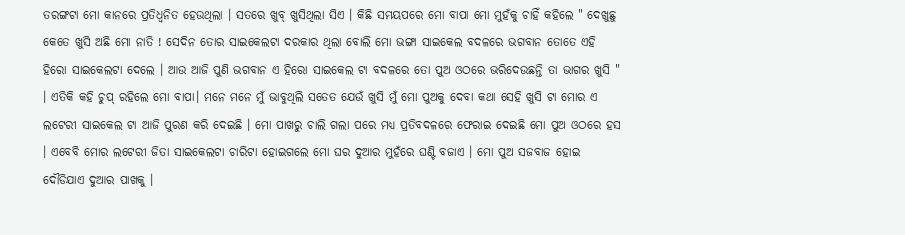ତରଙ୍ଗଟା ମୋ କାନରେ ପ୍ରତିଧ୍ବନିତ ହେଉଥିଲା । ସତରେ ଖୁବ୍ ଖୁସିଥିଲା ସିଏ । କିଛି ସମୟପରେ ମୋ ବାପା ମୋ ମୁହଁକୁ ଚାହିଁ କହିଲେ " ଦେଖୁଛୁ କେତେ ଖୁସି ଅଛି ମୋ ନାତି ! ସେଦିନ ତୋର ସାଇକେଲଟା ଦରକାର ଥିଲା ବୋଲି ମୋ ଭଙ୍ଗା ସାଇକେଲ ବଦଳରେ ଭଗବାନ ତୋତେ ଏହି ହିରୋ ସାଇକେଲଟା ଦେଲେ । ଆଉ ଆଜି ପୁଣି ଭଗବାନ ଏ ହିରୋ ସାଇକେଲ ଟା ବଦଳରେ ତୋ ପୁଅ ଓଠରେ ଭରିଦେଉଛନ୍ତି ତା ଭାଗର ଖୁସି " । ଏତିକି କହି ଚୁପ୍ ରହିଲେ ମୋ ବାପା। ମନେ ମନେ ମୁଁ ଭାବୁଥିଲି ସତେତ ଯେଉଁ ଖୁସି ମୁଁ ମୋ ପୁଅକୁ ଦେବା କଥା ସେହି ଖୁସି ଟା ମୋର ଏ ଲଟେରୀ ସାଇକେଲ ଟା ଆଜି ପୁରଣ କରି ଦେଇଛି ‌। ମୋ ପାଖରୁ ଚାଲି ଗଲା ପରେ ମଧ୍ୟ ପ୍ରତିବଦଳରେ ଫେରାଇ ଦେଇଛି ମୋ ପୁଅ ଓଠରେ ହସ । ଏବେବି ମୋର ଲଟେରୀ ଜିତା ସାଇକେଲଟା ଚାରିଟା ହୋଇଗଲେ ମୋ ଘର ଦୁଆର ମୁହଁରେ ଘଣ୍ଟି ବଜାଏ । ମୋ ପୁଅ ସଜବାଜ ହୋଇ ଦୌଡିଯାଏ ଦୁଆର ପାଖକୁ ।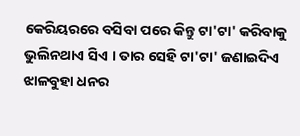କେରିୟରରେ ବସିବା ପରେ କିନ୍ତୁ ଟା'ଟା' କରିବାକୁ ଭୁଲିନଥାଏ ସିଏ । ତାର ସେହି ଟା'ଟା' ଜଣାଇଦିଏ ଝାଳବୁହା ଧନର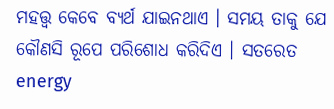ମହତ୍ତ୍ବ କେବେ ବ୍ୟର୍ଥ ଯାଇନଥାଏ । ସମୟ ତାକୁ ଯେ କୌଣସି ରୂପେ ପରିଶୋଧ କରିଦିଏ । ସତରେତ energy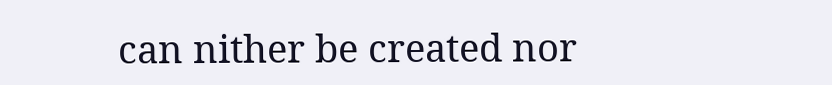can nither be created nor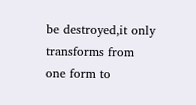be destroyed,it only transforms from one form to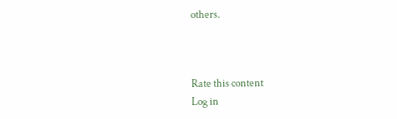others.



Rate this content
Log in